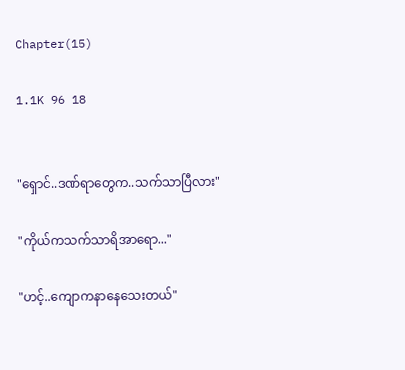Chapter(15)

1.1K 96 18


"ရှောင်..ဒဏ်ရာတွေက..သက်သာပြီလား"

"ကိုယ်ကသက်သာရိအာရော..."

"ဟင့်..ကျောကနာနေသေးတယ်"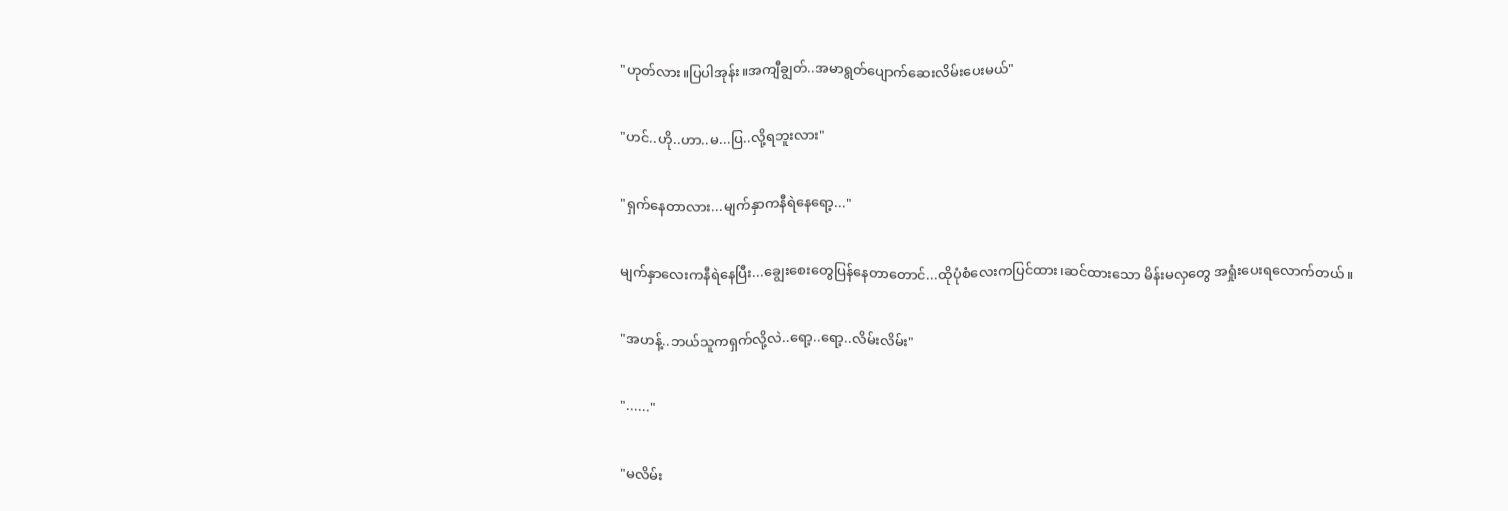"ဟုတ်လား။ပြပါအုန်း။အကျီချွတ်..အမာရွတ်ပျောက်ဆေးလိမ်းပေးမယ်"

"ဟင်..ဟို..ဟာ..မ...ပြ..လို့ရဘူးလား"

"ရှက်နေတာလား...မျက်နှာကနီရဲနေရော့..."

မျက်နှာလေးကနီရဲနေပြီး...ချွေးစေးတွေပြန်နေတာတောင်...ထိုပုံစံလေးကပြင်ထား၊ဆင်ထားသော မိန်းမလှတွေ အရှုံးပေးရလောက်တယ်။

"အဟန့်..ဘယ်သူကရှက်လို့လဲ..ရော့..ရော့..လိမ်းလိမ်း"

"......"

"မလိမ်း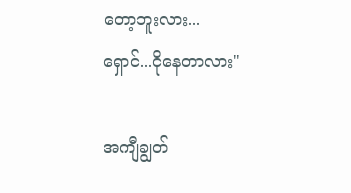တော့ဘူးလား...ရှောင်...ငိုနေတာလား"

အကျီချွတ်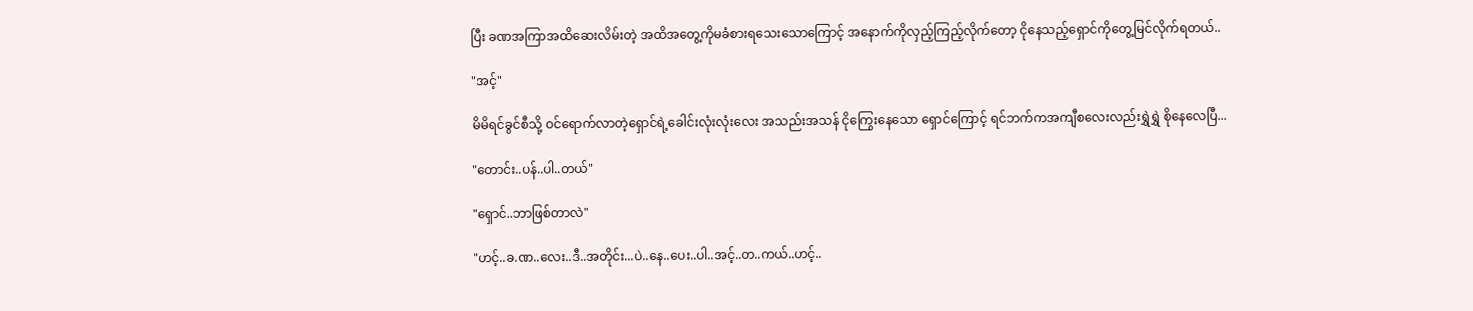ပြီး ခဏအကြာအထိဆေးလိမ်းတဲ့ အထိအတွေ့ကိုမခံစားရသေးသောကြောင့် အနောက်ကိုလှည့်ကြည့်လိုက်တော့ ငိုနေသည့်ရှောင်ကိုတွေ့မြင်လိုက်ရတယ်..

"အင့်"

မိမိရင်ခွင်စီသို့ ဝင်ရောက်လာတဲ့ရှောင်ရဲ့ခေါင်းလုံးလုံးလေး အသည်းအသန် ငိုကြွေးနေသော ရှောင်ကြောင့် ရင်ဘက်ကအကျီစလေးလည်းရွှဲရွှဲ စိုနေလေပြီ...

"တောင်း..ပန်..ပါ..တယ်"

"ရှောင်..ဘာဖြစ်တာလဲ"

"ဟင့်..ခ.ဏ..လေး..ဒီ..အတိုင်း...ပဲ..နေ..ပေး..ပါ..အင့်..တ..ကယ်..ဟင့်..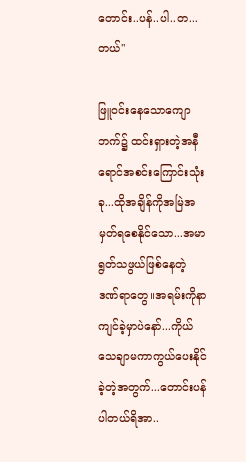တောင်း..ပန်..ပါ..တ...တယ်"

ဖြူဝင်းနေသောကျောဘက်၌ ထင်းရှားတဲ့အနီရောင်အစင်းကြောင်းသုံးခု...ထိုအချိန်ကိုအမြဲအမှတ်ရစေနိုင်သော...အမာရွတ်သဖွယ်ဖြစ်နေတဲ့ ဒဏ်ရာတွေ။အရမ်းကိုနာကျင်ခဲ့မှာပဲနော်...ကိုယ်သေချာမကာကွယ်ပေးနိုင်ခဲ့တဲ့အတွက်...တောင်းပန်ပါတယ်ရိအာ..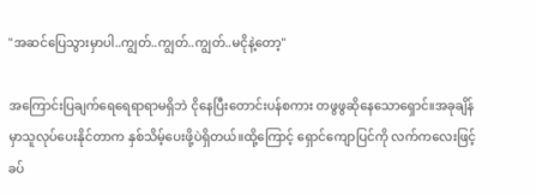"အဆင်ပြေသွားမှာပါ..ကျွတ်..ကျွတ်..ကျွတ်..မငိုနဲ့တော့"

အကြောင်းပြချက်ရေရေရာရာမရှိဘဲ ငိုနေပြီးတောင်းပန်စကား တဖွဖွဆိုနေသောရှောင်။အခုချိန်မှာသူလုပ်ပေးနိုင်တာက နှစ်သိမ့်ပေးဖို့ပဲရှိတယ်။ထို့ကြောင့် ရှောင်ကျောပြင်ကို လက်ကလေးဖြင့် ခပ်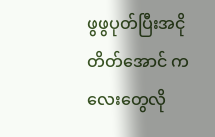ဖွဖွပုတ်ပြီးအငိုတိတ်အောင် ကလေးတွေလို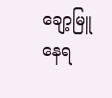ချော့မြူနေရ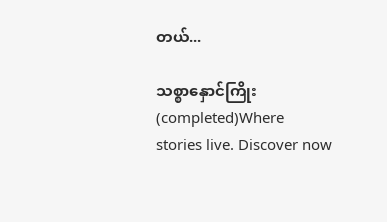တယ်...

သစ္စာနှောင်ကြိုး(completed)Where stories live. Discover now